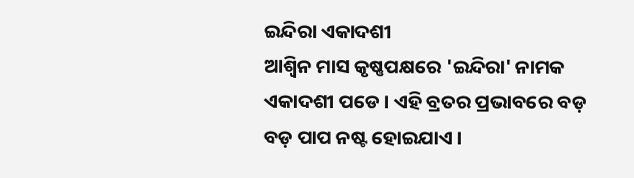ଇନ୍ଦିରା ଏକାଦଶୀ
ଆଶ୍ୱିନ ମାସ କୃଷ୍ଣପକ୍ଷରେ 'ଇନ୍ଦିରା' ନାମକ ଏକାଦଶୀ ପଡେ । ଏହି ବ୍ରତର ପ୍ରଭାବରେ ବଡ଼ ବଡ଼ ପାପ ନଷ୍ଟ ହୋଇଯାଏ ।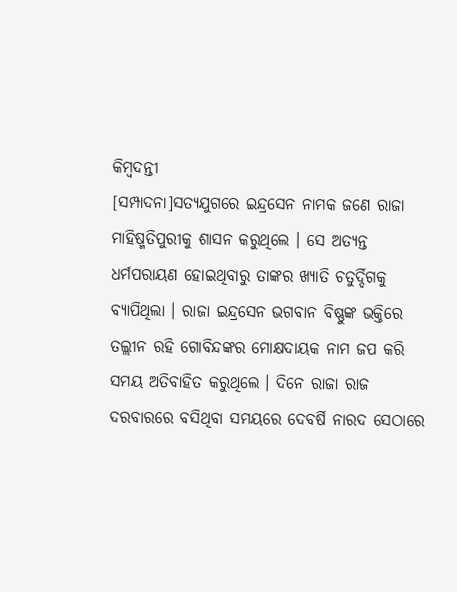କିମ୍ବଦନ୍ତୀ
[ସମ୍ପାଦନା]ସତ୍ୟଯୁଗରେ ଇନ୍ଦ୍ରସେନ ନାମକ ଜଣେ ରାଜା ମାହିଷ୍ମତିପୁରୀକୁ ଶାସନ କରୁଥିଲେ । ସେ ଅତ୍ୟନ୍ତ ଧର୍ମପରାୟଣ ହୋଇଥିବାରୁ ତାଙ୍କର ଖ୍ୟାତି ଚତୁର୍ଦ୍ଦିଗକୁ ବ୍ୟାପିଥିଲା । ରାଜା ଇନ୍ଦ୍ରସେନ ଭଗବାନ ବିଷ୍ଣୁଙ୍କ ଭକ୍ତିରେ ତଲ୍ଲୀନ ରହି ଗୋବିନ୍ଦଙ୍କର ମୋକ୍ଷଦାୟକ ନାମ ଜପ କରି ସମୟ ଅତିବାହିତ କରୁଥିଲେ । ଦିନେ ରାଜା ରାଜ ଦରବାରରେ ବସିଥିବା ସମୟରେ ଦେବର୍ଷି ନାରଦ ସେଠାରେ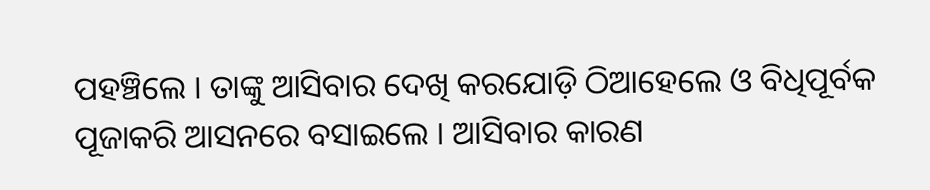ପହଞ୍ଚିଲେ । ତାଙ୍କୁ ଆସିବାର ଦେଖି କରଯୋଡ଼ି ଠିଆହେଲେ ଓ ବିଧିପୂର୍ବକ ପୂଜାକରି ଆସନରେ ବସାଇଲେ । ଆସିବାର କାରଣ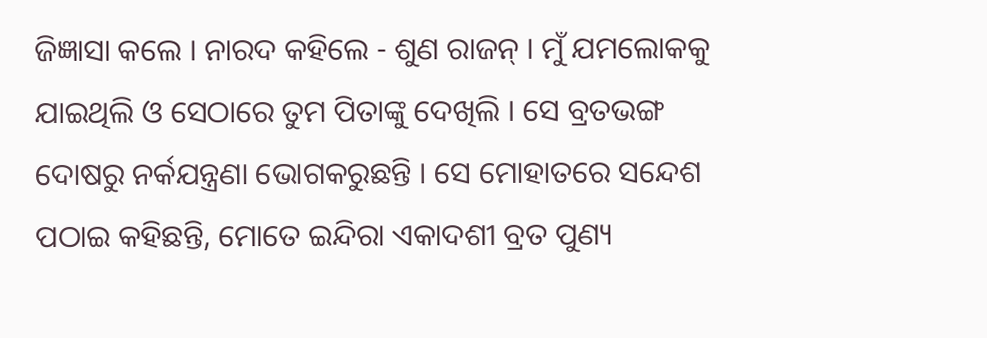ଜିଜ୍ଞାସା କଲେ । ନାରଦ କହିଲେ - ଶୁଣ ରାଜନ୍ । ମୁଁ ଯମଲୋକକୁ ଯାଇଥିଲି ଓ ସେଠାରେ ତୁମ ପିତାଙ୍କୁ ଦେଖିଲି । ସେ ବ୍ରତଭଙ୍ଗ ଦୋଷରୁ ନର୍କଯନ୍ତ୍ରଣା ଭୋଗକରୁଛନ୍ତି । ସେ ମୋହାତରେ ସନ୍ଦେଶ ପଠାଇ କହିଛନ୍ତି, ମୋତେ ଇନ୍ଦିରା ଏକାଦଶୀ ବ୍ରତ ପୁଣ୍ୟ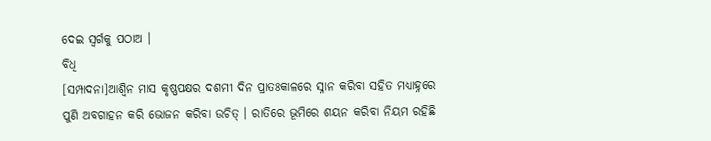ଦେଇ ସ୍ୱର୍ଗକୁ ପଠାଅ ।
ବିଧି
[ସମ୍ପାଦନା]ଆଶ୍ୱିନ ମାସ କୃଷ୍ଣପକ୍ଷର ଦଶମୀ ଦିନ ପ୍ରାତଃକାଳରେ ସ୍ନାନ କରିବା ସହିତ ମଧ୍ୟାହ୍ନରେ ପୁଣି ଅବଗାହନ କରି ଭୋଜନ କରିବା ଉଚିତ୍ । ରାତିରେ ଭୂମିରେ ଶୟନ କରିବା ନିୟମ ରହିଛି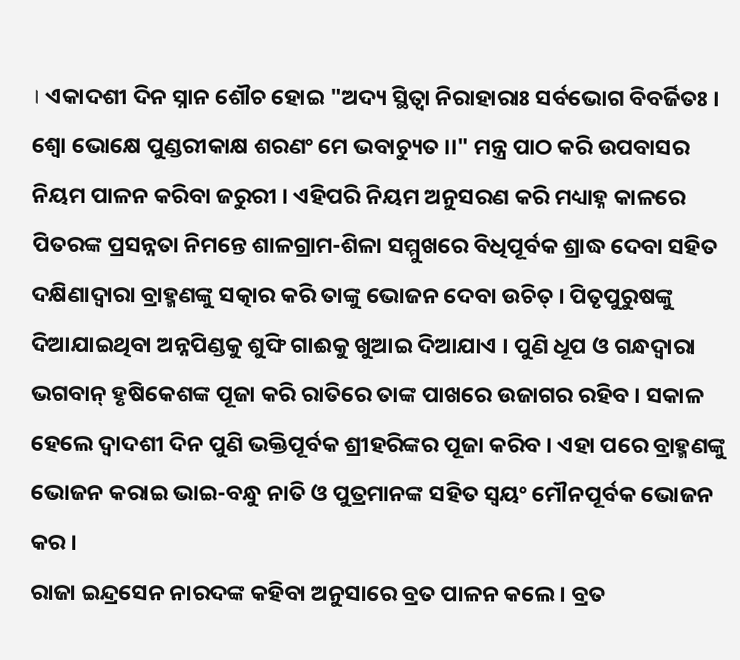। ଏକାଦଶୀ ଦିନ ସ୍ନାନ ଶୌଚ ହୋଇ "ଅଦ୍ୟ ସ୍ଥିତ୍ୱା ନିରାହାରାଃ ସର୍ବଭୋଗ ବିବର୍ଜିତଃ । ଶ୍ୱୋ ଭୋକ୍ଷେ ପୁଣ୍ଡରୀକାକ୍ଷ ଶରଣଂ ମେ ଭବାଚ୍ୟୁତ ।।" ମନ୍ତ୍ର ପାଠ କରି ଉପବାସର ନିୟମ ପାଳନ କରିବା ଜରୁରୀ । ଏହିପରି ନିୟମ ଅନୁସରଣ କରି ମଧ୍ୟାହ୍ନ କାଳରେ ପିତରଙ୍କ ପ୍ରସନ୍ନତା ନିମନ୍ତେ ଶାଳଗ୍ରାମ-ଶିଳା ସମ୍ମୁଖରେ ବିଧିପୂର୍ବକ ଶ୍ରାଦ୍ଧ ଦେବା ସହିତ ଦକ୍ଷିଣାଦ୍ୱାରା ବ୍ରାହ୍ମଣଙ୍କୁ ସତ୍କାର କରି ତାଙ୍କୁ ଭୋଜନ ଦେବା ଉଚିତ୍ । ପିତୃପୁରୁଷଙ୍କୁ ଦିଆଯାଇଥିବା ଅନ୍ନପିଣ୍ଡକୁ ଶୁଙ୍ଘି ଗାଈକୁ ଖୁଆଇ ଦିଆଯାଏ । ପୁଣି ଧୂପ ଓ ଗନ୍ଧଦ୍ୱାରା ଭଗବାନ୍ ହୃଷିକେଶଙ୍କ ପୂଜା କରି ରାତିରେ ତାଙ୍କ ପାଖରେ ଉଜାଗର ରହିବ । ସକାଳ ହେଲେ ଦ୍ୱାଦଶୀ ଦିନ ପୁଣି ଭକ୍ତିପୂର୍ବକ ଶ୍ରୀହରିଙ୍କର ପୂଜା କରିବ । ଏହା ପରେ ବ୍ରାହ୍ମଣଙ୍କୁ ଭୋଜନ କରାଇ ଭାଇ-ବନ୍ଧୁ ନାତି ଓ ପୁତ୍ରମାନଙ୍କ ସହିତ ସ୍ୱୟଂ ମୌନପୂର୍ବକ ଭୋଜନ କର ।
ରାଜା ଇନ୍ଦ୍ରସେନ ନାରଦଙ୍କ କହିବା ଅନୁସାରେ ବ୍ରତ ପାଳନ କଲେ । ବ୍ରତ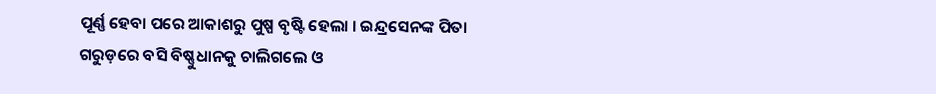ପୂର୍ଣ୍ଣ ହେବା ପରେ ଆକାଶରୁ ପୁଷ୍ପ ବୃଷ୍ଟି ହେଲା । ଇନ୍ଦ୍ରସେନଙ୍କ ପିତା ଗରୁଡ଼ରେ ବସି ବିଷ୍ଣୁଧାନକୁ ଚାଲିଗଲେ ଓ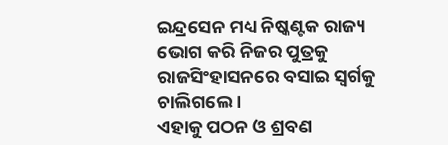ଇନ୍ଦ୍ରସେନ ମଧ୍ୟ ନିଷ୍କଣ୍ଟକ ରାଜ୍ୟ ଭୋଗ କରି ନିଜର ପୁତ୍ରକୁ ରାଜସିଂହାସନରେ ବସାଇ ସ୍ୱର୍ଗକୁ ଚାଲିଗଲେ ।
ଏହାକୁ ପଠନ ଓ ଶ୍ରବଣ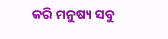କରି ମନୁଷ୍ୟ ସବୁ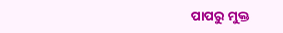ପାପରୁ ମୁକ୍ତ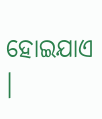ହୋଇଯାଏ ।